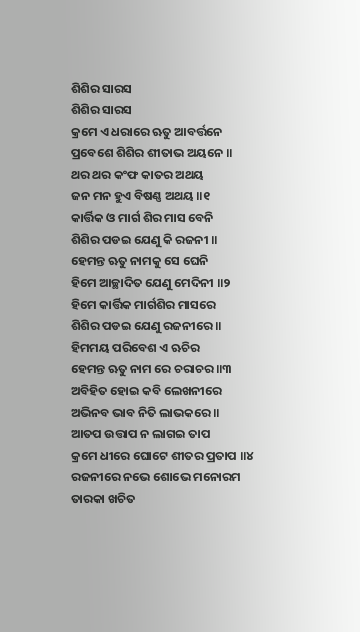ଶିଶିର ସାରସ
ଶିଶିର ସାରସ
କ୍ରମେ ଏ ଧରାରେ ଋତୁ ଆବର୍ତ୍ତନେ
ପ୍ରବେଶେ ଶିଶିର ଶୀତାଭ ଅୟନେ ॥
ଥର ଥର କଂଫ କାତର ଅଥୟ
ଜନ ମନ ହୁଏ ବିଷଣ୍ଣ ଅଥୟ ॥୧
କାର୍ତ୍ତିକ ଓ ମାର୍ଗ ଶିର ମାସ ବେନି
ଶିଶିର ପଡଇ ଯେଣୁ କି ରଜନୀ ॥
ହେମନ୍ତ ଋତୁ ନାମକୁ ସେ ଘେନି
ହିମେ ଆଚ୍ଛାଦିତ ଯେଣୁ ମେଦିନୀ ॥୨
ହିମେ କାର୍ତ୍ତିକ ମାର୍ଗଶିର ମାସରେ
ଶିଶିର ପଡଇ ଯେଣୁ ରଜନୀରେ ॥
ହିମମୟ ପରିବେଶ ଏ ଋଚିର
ହେମନ୍ତ ଋତୁ ନାମ ରେ ଚରାଚର ॥୩
ଅବିହିତ ହୋଇ କବି ଲେଖନୀରେ
ଅଭିନବ ଭାବ ନିତି ଲାଭକରେ ॥
ଆତପ ଉତ୍ତାପ ନ ଲାଗଇ ତାପ
କ୍ରମେ ଧୀରେ ଘୋଟେ ଶୀତର ପ୍ରତାପ ॥୪
ରଜନୀରେ ନଭେ ଶୋଭେ ମନୋରମ
ତାରକା ଖଚିତ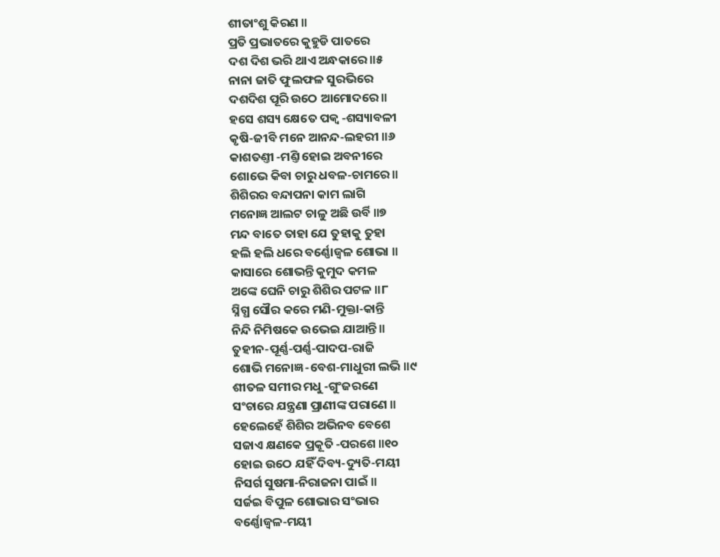ଶୀତାଂଶୁ କିରଣ ॥
ପ୍ରତି ପ୍ରଭାତରେ କୁହୁଡି ପାତରେ
ଦଶ ଦିଶ ଭରି ଥାଏ ଅନ୍ଧକାରେ ॥୫
ନାନା ଜାତି ଫୁଲଫଳ ସୁରଭିରେ
ଦଶଦିଶ ପୂରି ଉଠେ ଆମୋଦରେ ॥
ହସେ ଶସ୍ୟ କ୍ଷେତେ ପକ୍ୱ ‐ଶସ୍ୟାବଳୀ
କୃଷି‐ଜୀବି ମନେ ଆନନ୍ଦ‐ଲହରୀ ॥୬
କାଶତଣ୍ତୀ ‐ମଣ୍ତି ହୋଇ ଅବନୀରେ
ଶୋଭେ କିବା ଚାରୁ ଧବଳ‐ଚାମରେ ॥
ଶିଶିରର ବନ୍ଦାପନା କାମ ଲାଗି
ମନୋଜ୍ଞ ଆଲଟ ଚାଳୁ ଅଛି ଉର୍ବି ॥୭
ମନ୍ଦ ବାତେ ତାହା ଯେ ତୁହାକୁ ତୁହା
ହଲି ହଲି ଧରେ ବର୍ଣ୍ଣୋଜ୍ୱଳ ଶୋଭା ॥
କାସାରେ ଶୋଭନ୍ତି କୁମୁଦ କମଳ
ଅଙ୍କେ ଘେନି ଚାରୁ ଶିଶିର ପଟଳ ॥୮
ସ୍ନିଗ୍ଧ ସୌର କରେ ମଣି‐ମୁକ୍ତା‐କାନ୍ତି
ନିନ୍ଦି ନିମିଷକେ ଉଭେଇ ଯାଆନ୍ତି ॥
ତୁହୀନ‐ପୂର୍ଣ୍ଣ‐ପର୍ଣ୍ଣ‐ପାଦପ‐ରାଜି
ଶୋଭି ମନୋଜ୍ଞ ‐ବେଶ‐ମାଧୁରୀ ଲଭି ॥୯
ଶୀତଳ ସମୀର ମଧୁ ‐ଗୁଂଜରଣେ
ସଂଚାରେ ଯନ୍ତ୍ରଣା ପ୍ରାଣୀଙ୍କ ପରାଣେ ॥
ହେଲେହେଁ ଶିଶିର ଅଭିନବ ବେଶେ
ସଜାଏ କ୍ଷଣକେ ପ୍ରକୂତି ‐ପରଶେ ॥୧୦
ହୋଇ ଉଠେ ଯହିଁ ଦିବ୍ୟ‐ଦ୍ୟୁତି‐ମୟୀ
ନିସର୍ଗ ସୁଷମା‐ନିରାଜନା ପାଇଁ ॥
ସର୍ଜଇ ବିପୁଳ ଶୋଭାର ସଂଭାର
ବର୍ଣ୍ଣୋଜ୍ୱଳ‐ମୟୀ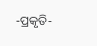‐ପ୍ରକୃତି‐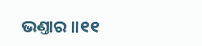ଭଣ୍ତାର ॥୧୧